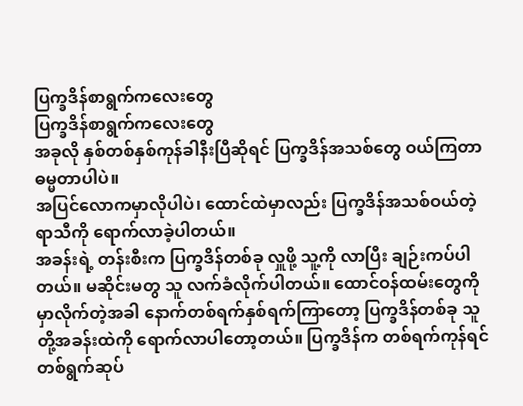ပြက္ခဒိန်စာရွက်ကလေးတွေ
ပြက္ခဒိန်စာရွက်ကလေးတွေ
အခုလို နှစ်တစ်နှစ်ကုန်ခါနီးပြီဆိုရင် ပြက္ခဒိန်အသစ်တွေ ဝယ်ကြတာ ဓမ္မတာပါပဲ။
အပြင်လောကမှာလိုပါပဲ၊ ထောင်ထဲမှာလည်း ပြက္ခဒိန်အသစ်ဝယ်တဲ့ ရာသီကို ရောက်လာခဲ့ပါတယ်။
အခန်းရဲ့ တန်းစီးက ပြက္ခဒိန်တစ်ခု လှူဖို့ သူ့ကို လာပြီး ချဉ်းကပ်ပါတယ်။ မဆိုင်းမတွ သူ လက်ခံလိုက်ပါတယ်။ ထောင်ဝန်ထမ်းတွေကို မှာလိုက်တဲ့အခါ နောက်တစ်ရက်နှစ်ရက်ကြာတော့ ပြက္ခဒိန်တစ်ခု သူတို့အခန်းထဲကို ရောက်လာပါတော့တယ်။ ပြက္ခဒိန်က တစ်ရက်ကုန်ရင် တစ်ရွက်ဆုပ်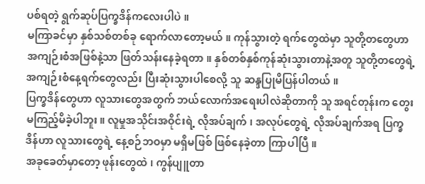ပစ်ရတဲ့ ရွက်ဆုပ်ပြက္ခဒိန်ကလေးပါပဲ။
မကြာခင်မှာ နှစ်သစ်တစ်ခု ရောက်လာတော့မယ်။ ကုန်သွားတဲ့ ရက်တွေထဲမှာ သူတို့တတွေဟာ အကျဉ်းစံအဖြစ်နဲ့သာ ဖြတ်သန်းနေခဲ့ရတာ။ နှစ်တစ်နှစ်ကုန်ဆုံးသွားတာနဲ့အတူ သူတို့တတွေရဲ့ အကျဉ်းစံနေ့ရက်တွေလည်း ပြီးဆုံးသွားပါစေလို့ သူ ဆန္ဒပြုမိပြန်ပါတယ်။
ပြက္ခဒိန်တွေဟာ လူသားတွေအတွက် ဘယ်လောက်အရေးပါလဲဆိုတာကို သူ အရင်တုန်းက တွေးမကြည့်မိခဲ့ပါဘူး။ လူမှုအသိုင်းအဝိုင်းရဲ့ လိုအပ်ချက်၊ အလုပ်တွေရဲ့ လိုအပ်ချက်အရ ပြက္ခဒိန်ဟာ လူသားတွေရဲ့ နေ့စဉ်ဘဝမှာ မရှိမဖြစ် ဖြစ်နေခဲ့တာ ကြာပါပြီ။
အခုခေတ်မှာတော့ ဖုန်းတွေထဲ၊ ကွန်ပျူတာ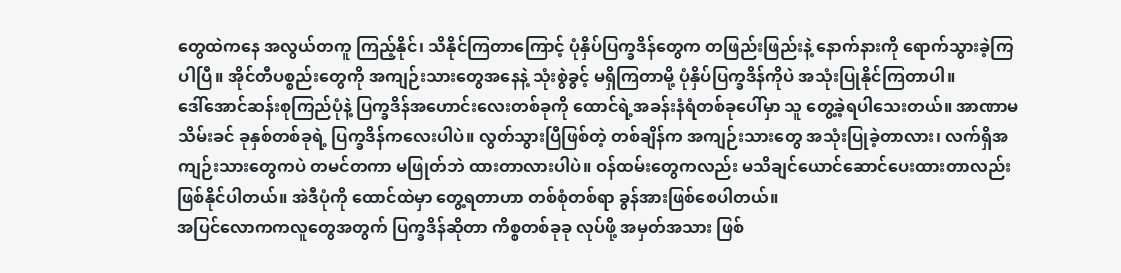တွေထဲကနေ အလွယ်တကူ ကြည့်နိုင်၊ သိနိုင်ကြတာကြောင့် ပုံနှိပ်ပြက္ခဒိန်တွေက တဖြည်းဖြည်းနဲ့ နောက်နားကို ရောက်သွားခဲ့ကြပါပြီ။ အိုင်တီပစ္စည်းတွေကို အကျဉ်းသားတွေအနေနဲ့ သုံးစွဲခွင့် မရှိကြတာမို့ ပုံနှိပ်ပြက္ခဒိန်ကိုပဲ အသုံးပြုနိုင်ကြတာပါ။
ဒေါ်အောင်ဆန်းစုကြည်ပုံနဲ့ ပြက္ခဒိန်အဟောင်းလေးတစ်ခုကို ထောင်ရဲ့အခန်းနံရံတစ်ခုပေါ်မှာ သူ တွေ့ခဲ့ရပါသေးတယ်။ အာဏာမသိမ်းခင် ခုနှစ်တစ်ခုရဲ့ ပြက္ခဒိန်ကလေးပါပဲ။ လွတ်သွားပြီဖြစ်တဲ့ တစ်ချိန်က အကျဉ်းသားတွေ အသုံးပြုခဲ့တာလား၊ လက်ရှိအကျဉ်းသားတွေကပဲ တမင်တကာ မဖြုတ်ဘဲ ထားတာလားပါပဲ။ ဝန်ထမ်းတွေကလည်း မသိချင်ယောင်ဆောင်ပေးထားတာလည်း ဖြစ်နိုင်ပါတယ်။ အဲဒီပုံကို ထောင်ထဲမှာ တွေ့ရတာဟာ တစ်စုံတစ်ရာ ခွန်အားဖြစ်စေပါတယ်။
အပြင်လောကကလူတွေအတွက် ပြက္ခဒိန်ဆိုတာ ကိစ္စတစ်ခုခု လုပ်ဖို့ အမှတ်အသား ဖြစ်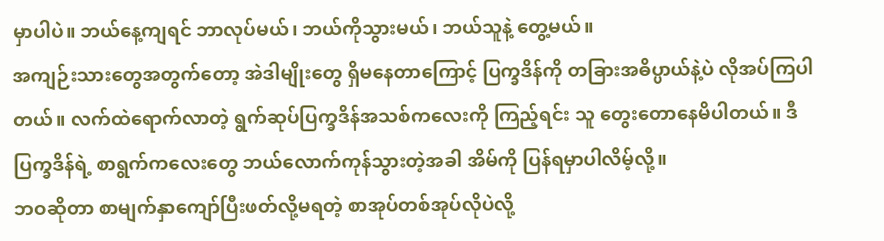မှာပါပဲ။ ဘယ်နေ့ကျရင် ဘာလုပ်မယ်၊ ဘယ်ကိုသွားမယ်၊ ဘယ်သူနဲ့ တွေ့မယ်။
အကျဉ်းသားတွေအတွက်တော့ အဲဒါမျိုးတွေ ရှိမနေတာကြောင့် ပြက္ခဒိန်ကို တခြားအဓိပ္ပာယ်နဲ့ပဲ လိုအပ်ကြပါတယ်။ လက်ထဲရောက်လာတဲ့ ရွက်ဆုပ်ပြက္ခဒိန်အသစ်ကလေးကို ကြည့်ရင်း သူ တွေးတောနေမိပါတယ်။ ဒီပြက္ခဒိန်ရဲ့ စာရွက်ကလေးတွေ ဘယ်လောက်ကုန်သွားတဲ့အခါ အိမ်ကို ပြန်ရမှာပါလိမ့်လို့။
ဘဝဆိုတာ စာမျက်နှာကျော်ပြီးဖတ်လို့မရတဲ့ စာအုပ်တစ်အုပ်လိုပဲလို့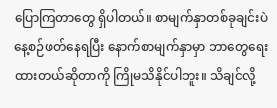ပြောကြတာတွေ ရှိပါတယ်။ စာမျက်နှာတစ်ခုချင်းပဲ နေ့စဉ်ဖတ်နေရပြီး နောက်စာမျက်နှာမှာ ဘာတွေရေးထားတယ်ဆိုတာကို ကြိုမသိနိုင်ပါဘူး။ သိချင်လို့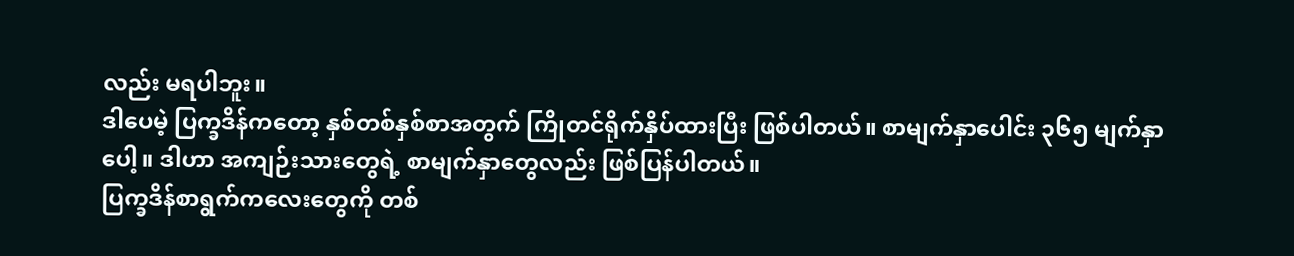လည်း မရပါဘူး။
ဒါပေမဲ့ ပြက္ခဒိန်ကတော့ နှစ်တစ်နှစ်စာအတွက် ကြိုတင်ရိုက်နှိပ်ထားပြီး ဖြစ်ပါတယ်။ စာမျက်နှာပေါင်း ၃၆၅ မျက်နှာပေါ့။ ဒါဟာ အကျဉ်းသားတွေရဲ့ စာမျက်နှာတွေလည်း ဖြစ်ပြန်ပါတယ်။
ပြက္ခဒိန်စာရွက်ကလေးတွေကို တစ်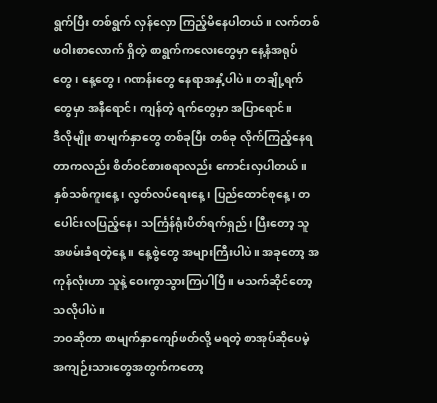ရွက်ပြီး တစ်ရွက် လှန်လှော ကြည့်မိနေပါတယ်။ လက်တစ်ဖဝါးစာလောက် ရှိတဲ့ စာရွက်ကလေးတွေမှာ နေ့နံအရုပ်တွေ၊ နေ့တွေ၊ ဂဏန်းတွေ နေရာအနှံ့ပါပဲ။ တချို့ရက်တွေမှာ အနီရောင်၊ ကျန်တဲ့ ရက်တွေမှာ အပြာရောင်။
ဒီလိုမျိုး စာမျက်နှာတွေ တစ်ခုပြီး တစ်ခု လိုက်ကြည့်နေရတာကလည်း စိတ်ဝင်စားစရာလည်း ကောင်းလှပါတယ်။ နှစ်သစ်ကူးနေ့၊ လွတ်လပ်ရေးနေ့၊ ပြည်ထောင်စုနေ့၊ တပေါင်းလပြည့်နေ၊ သင်္ကြန်ရုံးပိတ်ရက်ရှည်၊ ပြီးတော့ သူ အဖမ်းခံရတဲ့နေ့။ နေ့စွဲတွေ အများကြီးပါပဲ။ အခုတော့ အကုန်လုံးဟာ သူနဲ့ ဝေးကွာသွားကြပါပြီ။ မသက်ဆိုင်တော့သလိုပါပဲ။
ဘဝဆိုတာ စာမျက်နှာကျော်ဖတ်လို့ မရတဲ့ စာအုပ်ဆိုပေမဲ့ အကျဉ်းသားတွေအတွက်ကတော့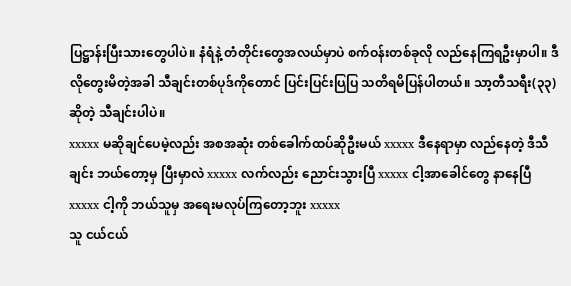ပြဋ္ဌာန်းပြီးသားတွေပါပဲ။ နံရံနဲ့ တံတိုင်းတွေအလယ်မှာပဲ စက်ဝန်းတစ်ခုလို လည်နေကြရဦးမှာပါ။ ဒီလိုတွေးမိတဲ့အခါ သီချင်းတစ်ပုဒ်ကိုတောင် ပြင်းပြင်းပြပြ သတိရမိပြန်ပါတယ်။ သာ့တီသရီး(၃၃) ဆိုတဲ့ သီချင်းပါပဲ။
xxxxx မဆိုချင်ပေမဲ့လည်း အစအဆုံး တစ်ခေါက်ထပ်ဆိုဦးမယ် xxxxx ဒီနေရာမှာ လည်နေတဲ့ ဒီသီချင်း ဘယ်တော့မှ ပြီးမှာလဲ xxxxx လက်လည်း ညောင်းသွားပြီ xxxxx ငါ့အာခေါင်တွေ နာနေပြီ xxxxx ငါ့ကို ဘယ်သူမှ အရေးမလုပ်ကြတော့ဘူး xxxxx
သူ ငယ်ငယ်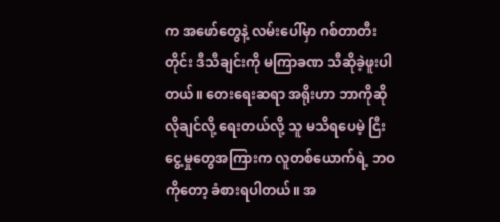က အဖော်တွေနဲ့ လမ်းပေါ်မှာ ဂစ်တာတီးတိုင်း ဒီသီချင်းကို မကြာခဏ သီဆိုခဲ့ဖူးပါတယ်။ တေးရေးဆရာ အရိုးဟာ ဘာကိုဆိုလိုချင်လို့ ရေးတယ်လို့ သူ မသိရပေမဲ့ ငြီးငွေ့မှုတွေအကြားက လူတစ်ယောက်ရဲ့ ဘဝကိုတော့ ခံစားရပါတယ်။ အ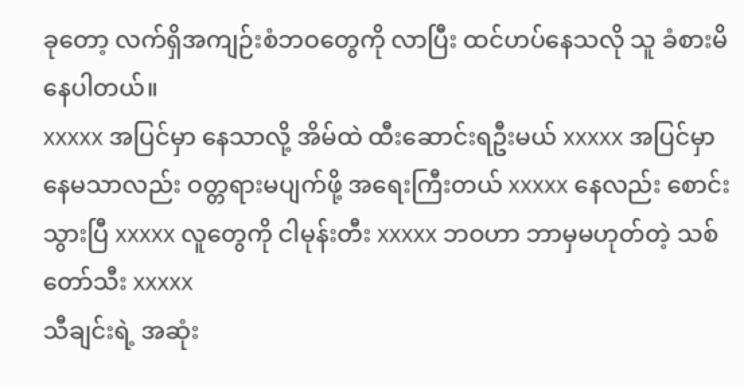ခုတော့ လက်ရှိအကျဉ်းစံဘဝတွေကို လာပြီး ထင်ဟပ်နေသလို သူ ခံစားမိနေပါတယ်။
xxxxx အပြင်မှာ နေသာလို့ အိမ်ထဲ ထီးဆောင်းရဦးမယ် xxxxx အပြင်မှာ နေမသာလည်း ဝတ္တရားမပျက်ဖို့ အရေးကြီးတယ် xxxxx နေလည်း စောင်းသွားပြီ xxxxx လူတွေကို ငါမုန်းတီး xxxxx ဘဝဟာ ဘာမှမဟုတ်တဲ့ သစ်တော်သီး xxxxx
သီချင်းရဲ့ အဆုံး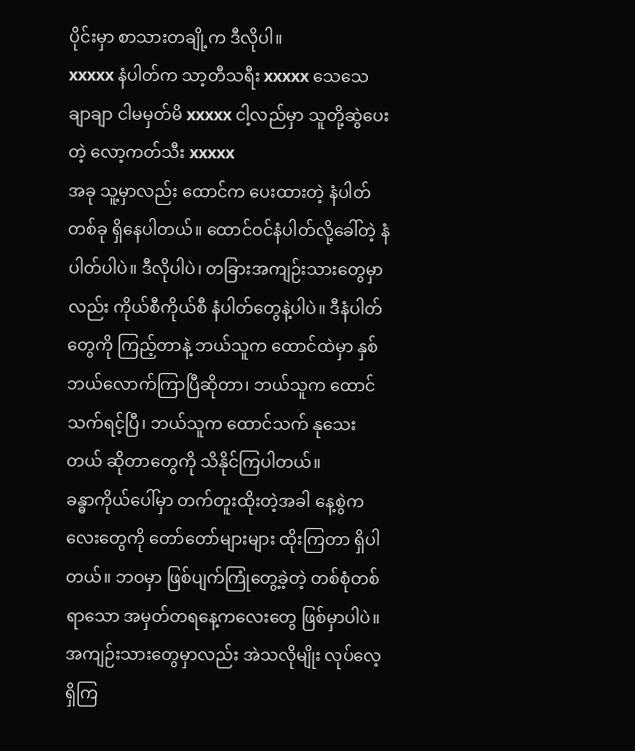ပိုင်းမှာ စာသားတချို့က ဒီလိုပါ။
xxxxx နံပါတ်က သာ့တီသရီး xxxxx သေသေချာချာ ငါမမှတ်မိ xxxxx ငါ့လည်မှာ သူတို့ဆွဲပေးတဲ့ လော့ကတ်သီး xxxxx
အခု သူ့မှာလည်း ထောင်က ပေးထားတဲ့ နံပါတ်တစ်ခု ရှိနေပါတယ်။ ထောင်ဝင်နံပါတ်လို့ခေါ်တဲ့ နံပါတ်ပါပဲ။ ဒီလိုပါပဲ၊ တခြားအကျဉ်းသားတွေမှာလည်း ကိုယ်စီကိုယ်စီ နံပါတ်တွေနဲ့ပါပဲ။ ဒီနံပါတ်တွေကို ကြည့်တာနဲ့ ဘယ်သူက ထောင်ထဲမှာ နှစ်ဘယ်လောက်ကြာပြီဆိုတာ၊ ဘယ်သူက ထောင်သက်ရင့်ပြီ၊ ဘယ်သူက ထောင်သက် နုသေးတယ် ဆိုတာတွေကို သိနိုင်ကြပါတယ်။
ခန္ဓာကိုယ်ပေါ်မှာ တက်တူးထိုးတဲ့အခါ နေ့စွဲကလေးတွေကို တော်တော်များများ ထိုးကြတာ ရှိပါတယ်။ ဘဝမှာ ဖြစ်ပျက်ကြုံတွေ့ခဲ့တဲ့ တစ်စုံတစ်ရာသော အမှတ်တရနေ့ကလေးတွေ ဖြစ်မှာပါပဲ။ အကျဉ်းသားတွေမှာလည်း အဲသလိုမျိုး လုပ်လေ့ရှိကြ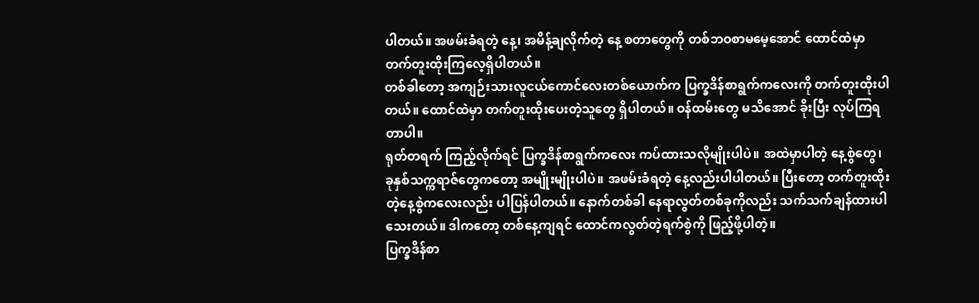ပါတယ်။ အဖမ်းခံရတဲ့ နေ့၊ အမိန့်ချလိုက်တဲ့ နေ့ စတာတွေကို တစ်ဘဝစာမမေ့အောင် ထောင်ထဲမှာ တက်တူးထိုးကြလေ့ရှိပါတယ်။
တစ်ခါတော့ အကျဉ်းသားလူငယ်ကောင်လေးတစ်ယောက်က ပြက္ခဒိန်စာရွက်ကလေးကို တက်တူးထိုးပါတယ်။ ထောင်ထဲမှာ တက်တူးထိုးပေးတဲ့သူတွေ ရှိပါတယ်။ ဝန်ထမ်းတွေ မသိအောင် ခိုးပြီး လုပ်ကြရတာပါ။
ရုတ်တရက် ကြည့်လိုက်ရင် ပြက္ခဒိန်စာရွက်ကလေး ကပ်ထားသလိုမျိုးပါပဲ။ အထဲမှာပါတဲ့ နေ့စွဲတွေ၊ ခုနှစ်သက္ကရာဇ်တွေကတော့ အမျိုးမျိုးပါပဲ။ အဖမ်းခံရတဲ့ နေ့လည်းပါပါတယ်။ ပြီးတော့ တက်တူးထိုးတဲ့နေ့စွဲကလေးလည်း ပါပြန်ပါတယ်။ နောက်တစ်ခါ နေရာလွတ်တစ်ခုကိုလည်း သက်သက်ချန်ထားပါသေးတယ်။ ဒါကတော့ တစ်နေ့ကျရင် ထောင်ကလွတ်တဲ့ရက်စွဲကို ဖြည့်ဖို့ပါတဲ့။
ပြက္ခဒိန်စာ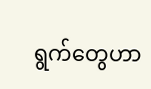ရွက်တွေဟာ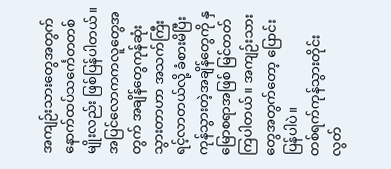အကျဉ်းသားတွေအတွက် နောက်ထပ်သင်္ကေတတစ်မျိုးလည်း ဖြစ်ပြန်ပါတယ်။ အပြင်လောကကလူတွေအတွက် အချိန်တွေကုန်ဆုံးသွားတာဟာ အသက်ကြီးရင့်လာတယ်လို့ ခံစားမိပြီး ကုန်သွားတဲ့အချိန်တွေကို နှမြောစရာအဖြစ် မြင်တတ်ကြပါတယ်။ အကျဉ်းသားတွေအတွက်တော့ ပြောင်းပြန်ပါပဲ။
တစ်ရက်ကုန်သွားတိုင်း လွတ်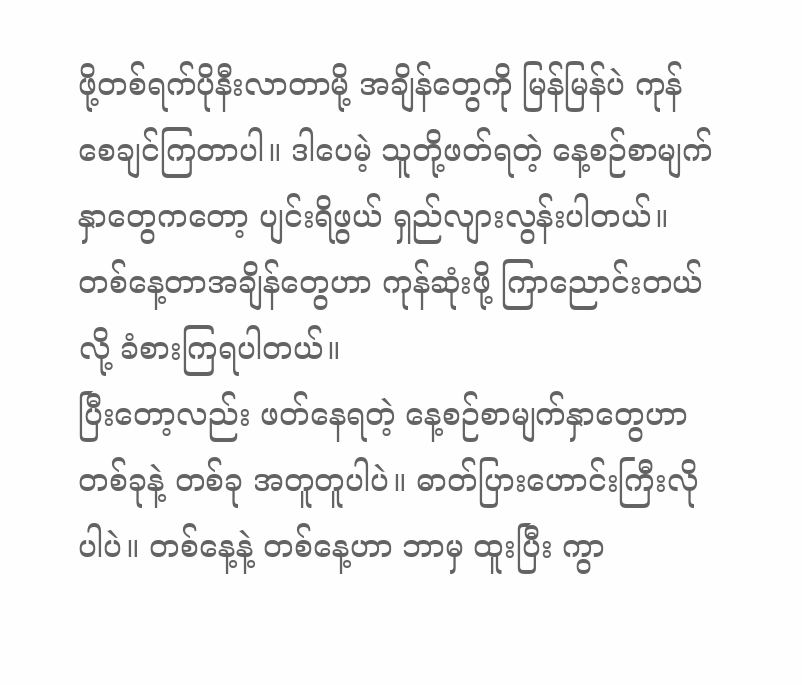ဖို့တစ်ရက်ပိုနီးလာတာမို့ အချိန်တွေကို မြန်မြန်ပဲ ကုန်စေချင်ကြတာပါ။ ဒါပေမဲ့ သူတို့ဖတ်ရတဲ့ နေ့စဉ်စာမျက်နှာတွေကတော့ ပျင်းရိဖွယ် ရှည်လျားလွန်းပါတယ်။ တစ်နေ့တာအချိန်တွေဟာ ကုန်ဆုံးဖို့ ကြာညောင်းတယ်လို့ ခံစားကြရပါတယ်။
ပြီးတော့လည်း ဖတ်နေရတဲ့ နေ့စဉ်စာမျက်နှာတွေဟာ တစ်ခုနဲ့ တစ်ခု အတူတူပါပဲ။ ဓာတ်ပြားဟောင်းကြီးလိုပါပဲ။ တစ်နေ့နဲ့ တစ်နေ့ဟာ ဘာမှ ထူးပြီး ကွာ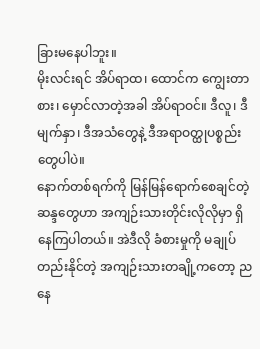ခြားမနေပါဘူး။
မိုးလင်းရင် အိပ်ရာထ၊ ထောင်က ကျွေးတာစား၊ မှောင်လာတဲ့အခါ အိပ်ရာဝင်။ ဒီလူ၊ ဒီမျက်နှာ၊ ဒီအသံတွေနဲ့ ဒီအရာဝတ္ထုပစ္စည်းတွေပါပဲ။
နောက်တစ်ရက်ကို မြန်မြန်ရောက်စေချင်တဲ့ ဆန္ဒတွေဟာ အကျဉ်းသားတိုင်းလိုလိုမှာ ရှိနေကြပါတယ်။ အဲဒီလို ခံစားမှုကို မချုပ်တည်းနိုင်တဲ့ အကျဉ်းသားတချို့ကတော့ ညနေ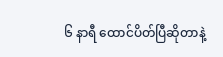၆ နာရီ ထောင်ပိတ်ပြီဆိုတာနဲ့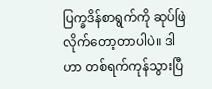ပြက္ခဒိန်စာရွက်ကို ဆုပ်ဖြဲလိုက်တော့တာပါပဲ။ ဒါဟာ တစ်ရက်ကုန်သွားပြီ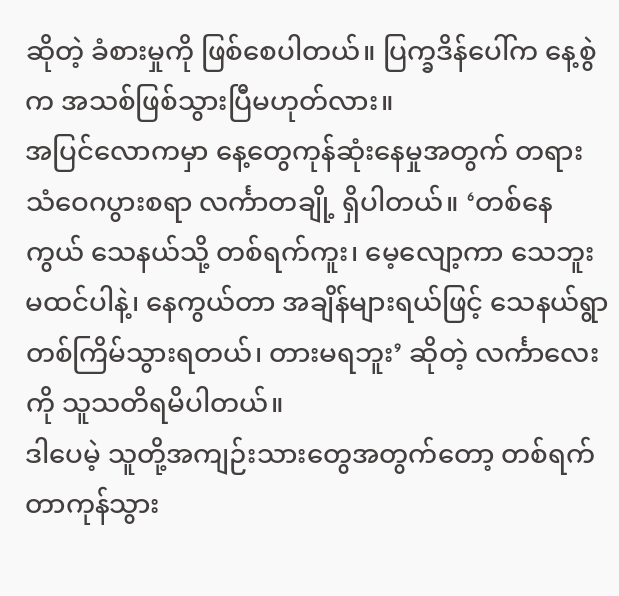ဆိုတဲ့ ခံစားမှုကို ဖြစ်စေပါတယ်။ ပြက္ခဒိန်ပေါ်က နေ့စွဲက အသစ်ဖြစ်သွားပြီမဟုတ်လား။
အပြင်လောကမှာ နေ့တွေကုန်ဆုံးနေမှုအတွက် တရားသံဝေဂပွားစရာ လင်္ကာတချို့ ရှိပါတယ်။ ‘တစ်နေကွယ် သေနယ်သို့ တစ်ရက်ကူး၊ မေ့လျော့ကာ သေဘူးမထင်ပါနဲ့၊ နေကွယ်တာ အချိန်များရယ်ဖြင့် သေနယ်ရွာ တစ်ကြိမ်သွားရတယ်၊ တားမရဘူး’ ဆိုတဲ့ လင်္ကာလေးကို သူသတိရမိပါတယ်။
ဒါပေမဲ့ သူတို့အကျဉ်းသားတွေအတွက်တော့ တစ်ရက်တာကုန်သွား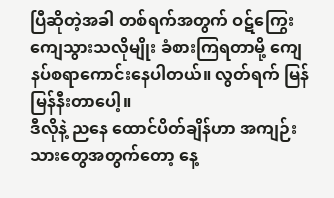ပြီဆိုတဲ့အခါ တစ်ရက်အတွက် ဝဋ်ကြွေးကျေသွားသလိုမျိုး ခံစားကြရတာမို့ ကျေနပ်စရာကောင်းနေပါတယ်။ လွတ်ရက် မြန်မြန်နီးတာပေါ့။
ဒီလိုနဲ့ ညနေ ထောင်ပိတ်ချိန်ဟာ အကျဉ်းသားတွေအတွက်တော့ နေ့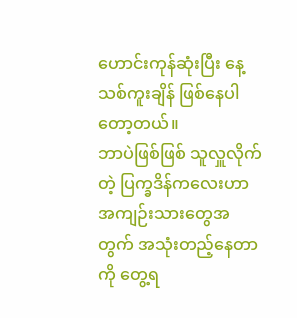ဟောင်းကုန်ဆုံးပြီး နေ့သစ်ကူးချိန် ဖြစ်နေပါတော့တယ်။
ဘာပဲဖြစ်ဖြစ် သူလှူလိုက်တဲ့ ပြက္ခဒိန်ကလေးဟာ အကျဉ်းသားတွေအတွက် အသုံးတည့်နေတာကို တွေ့ရ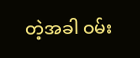တဲ့အခါ ဝမ်း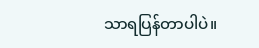သာရပြန်တာပါပဲ။